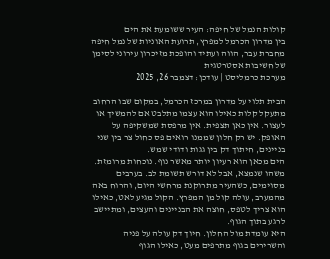קולות הנמל של חיפה: העיר ששומעת את הים
בין מדרון הכרמל למפרץ, תרועת האוניות של נמל חיפה מחברת עבר, הווה ועתיד והופכת מזיכרון עירוני לסימן של חשיבות אסטרטגית
מערכת כרמליסט | עודכן: דצמבר 26, 2025

הבית תלוי על מדרון במרכז הכרמל, במקום שבו הרחוב מתעקל קלות כאילו הוא עצמו מתלבט אם להמשיך או לעצור. אין כאן תצפית. אין מרפסת שמשקיפה על האופק. יש רק חלון שממנו רואים פס כחול צר בין שני בניינים, חיתוך דק בין גגות ודודי שמש.
הים מכאן הוא רעיון יותר מאשר נוף. נוכחות מרומזת. משהו שנמצא, אבל לא דורש תשומת לב. בערבים מסוימים, כשהעיר מתרוקנת מרחשי היום, והרוח באה מהמערב, עולה קול מן המפרץ. הקול מגיע לאט, כאילו הוא צריך לטפס, חוצה את הבניינים והעצים, ומתיישב לרגע בתוך הגוף.
היא עומדת מול החלון. חיוך דק עולה על פניה והשרירים בגוף מתרפים מעט, כאילו הגוף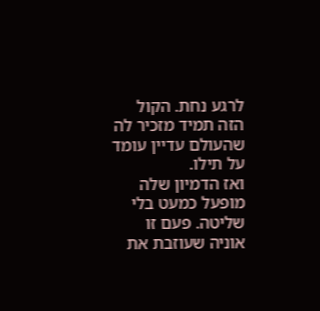לרגע נחת. הקול הזה תמיד מזכיר לה שהעולם עדיין עומד על תילו.
ואז הדמיון שלה מופעל כמעט בלי שליטה. פעם זו אוניה שעוזבת את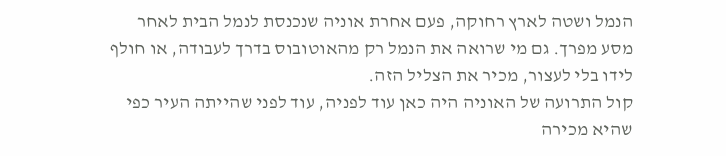הנמל ושטה לארץ רחוקה, פעם אחרת אוניה שנכנסת לנמל הבית לאחר מסע מפרך. גם מי שרואה את הנמל רק מהאוטובוס בדרך לעבודה, או חולף לידו בלי לעצור, מכיר את הצליל הזה.
קול התרועה של האוניה היה כאן עוד לפניה, עוד לפני שהייתה העיר כפי שהיא מכירה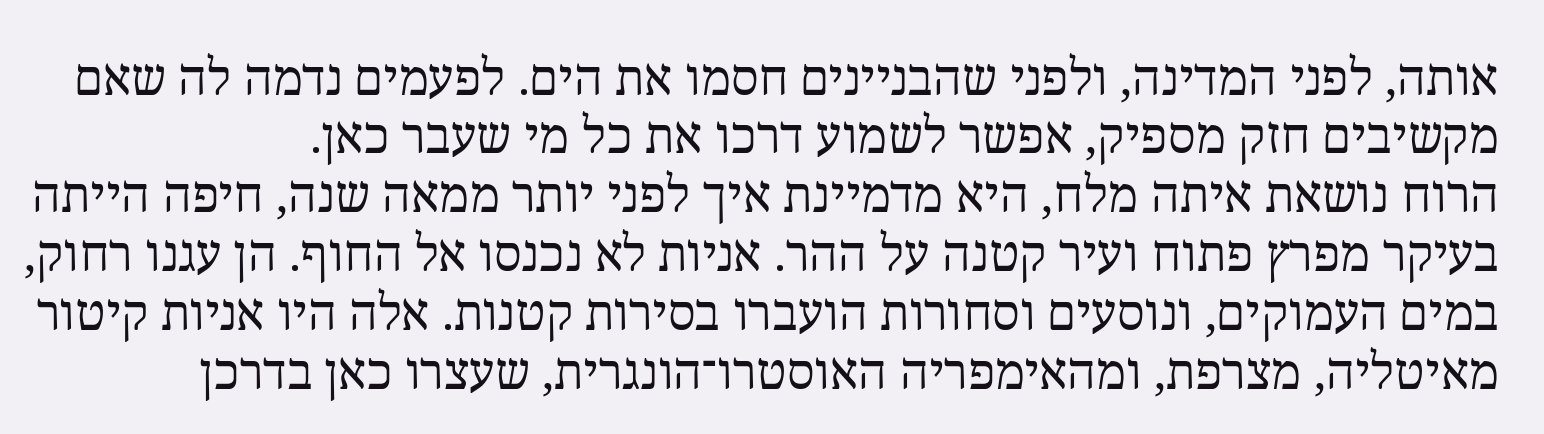אותה, לפני המדינה, ולפני שהבניינים חסמו את הים. לפעמים נדמה לה שאם מקשיבים חזק מספיק, אפשר לשמוע דרכו את כל מי שעבר כאן.
הרוח נושאת איתה מלח, היא מדמיינת איך לפני יותר ממאה שנה, חיפה הייתה בעיקר מפרץ פתוח ועיר קטנה על ההר. אניות לא נכנסו אל החוף. הן עגנו רחוק, במים העמוקים, ונוסעים וסחורות הועברו בסירות קטנות. אלה היו אניות קיטור מאיטליה, מצרפת, ומהאימפריה האוסטרו־הונגרית, שעצרו כאן בדרכן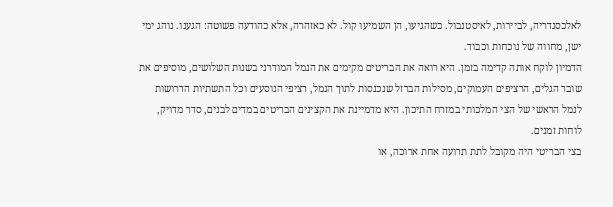לאלכסנדריה, לביירות, לאיסטנבול. כשהגיעו, הן השמיעו קול. לא כאזהרה, אלא כהודעה פשוטה: הגענו. נוהג ימי ישן, מחווה של נוכחות וכבוד.
הדמיון לוקח אותה קדימה בזמן. היא רואה את הבריטים מקימים את הנמל המודרני בשנות השלושים, מוסיפים את שובר הגלים, הרציפים העמוקים, מסילות הברזל שנכנסות לתוך הנמל, רציפי הנוסעים וכל התשתיות הדרושות לנמל הראשי של הצי המלכותי במזרח התיכון. היא מדמיינת את הקצינים הבריטים במדים לבנים, סדר מדויק, לוחות זמנים.
בצי הבריטי היה מקובל לתת תרועה אחת ארוכה, או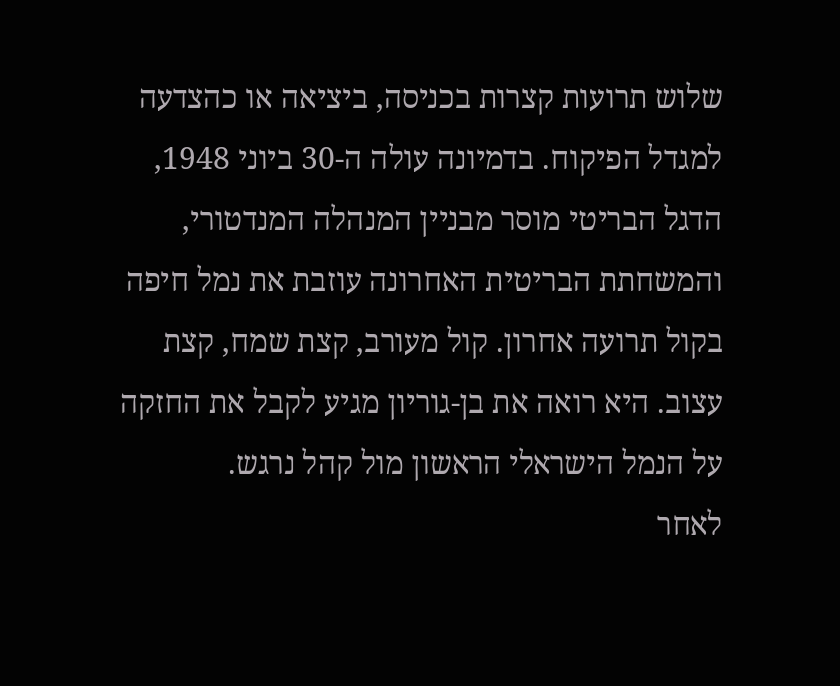שלוש תרועות קצרות בכניסה, ביציאה או כהצדעה למגדל הפיקוח. בדמיונה עולה ה-30 ביוני 1948, הדגל הבריטי מוסר מבניין המנהלה המנדטורי, והמשחתת הבריטית האחרונה עוזבת את נמל חיפה בקול תרועה אחרון. קול מעורב, קצת שמח, קצת עצוב. היא רואה את בן-גוריון מגיע לקבל את החזקה על הנמל הישראלי הראשון מול קהל נרגש.
לאחר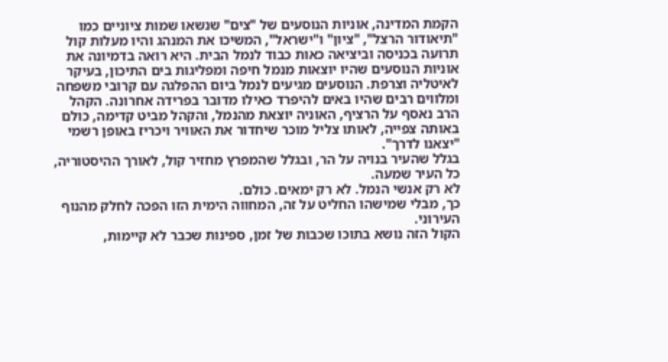הקמת המדינה, אוניות הנוסעים של "צים" שנשאו שמות ציוניים כמו "תיאודור הרצל", "ציון" ו"ישראל", המשיכו את המנהג והיו מעלות קול תרועה בכניסה וביציאה כאות כבוד לנמל הבית. היא רואה בדמיונה את אוניות הנוסעים שהיו יוצאות מנמל חיפה ומפליגות בים התיכון, בעיקר לאיטליה וצרפת. הנוסעים מגיעים לנמל ביום ההפלגה עם קרובי משפחה ומלווים רבים שהיו באים להיפרד כאילו מדובר בפרידה אחרונה. הקהל הרב נאסף על הרציף, האוניה יוצאת מהנמל, והקהל מביט קדימה, כולם באותה צפייה, לאותו צליל מוכר שיחדור את האוויר ויכריז באופן רשמי "יצאנו לדרך".
בגלל שהעיר בנויה על הר, ובגלל שהמפרץ מחזיר קול, לאורך ההיסטוריה, כל העיר שמעה.
לא רק אנשי הנמל. לא רק ימאים. כולם.
כך, מבלי שמישהו החליט על זה, המחווה הימית הזו הפכה לחלק מהנוף העירוני.
הקול הזה נושא בתוכו שכבות של זמן, ספינות שכבר לא קיימות,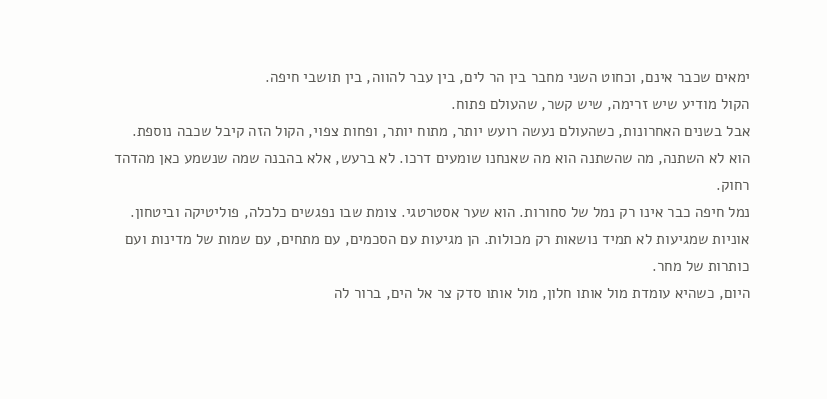ימאים שכבר אינם, וכחוט השני מחבר בין הר לים, בין עבר להווה, בין תושבי חיפה.
הקול מודיע שיש זרימה, שיש קשר, שהעולם פתוח.
אבל בשנים האחרונות, כשהעולם נעשה רועש יותר, מתוח יותר, ופחות צפוי, הקול הזה קיבל שכבה נוספת.
הוא לא השתנה, מה שהשתנה הוא מה שאנחנו שומעים דרכו. לא ברעש, אלא בהבנה שמה שנשמע כאן מהדהד רחוק.
נמל חיפה כבר אינו רק נמל של סחורות. הוא שער אסטרטגי. צומת שבו נפגשים כלכלה, פוליטיקה וביטחון. אוניות שמגיעות לא תמיד נושאות רק מכולות. הן מגיעות עם הסכמים, עם מתחים, עם שמות של מדינות ועם כותרות של מחר.
היום, כשהיא עומדת מול אותו חלון, מול אותו סדק צר אל הים, ברור לה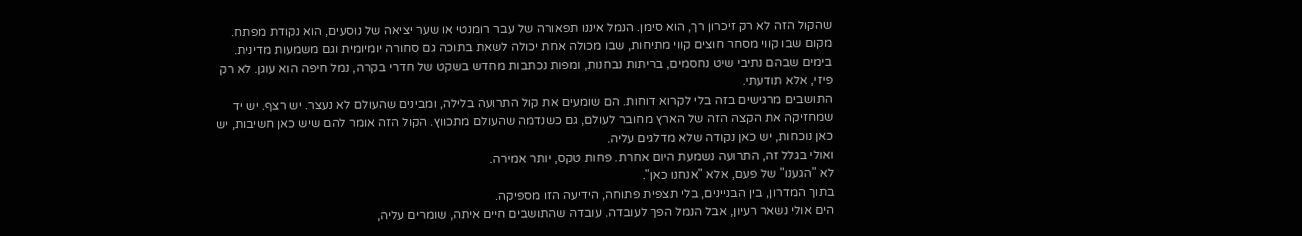שהקול הזה לא רק זיכרון רך, הוא סימן. הנמל איננו תפאורה של עבר רומנטי או שער יציאה של נוסעים, הוא נקודת מפתח. מקום שבו קווי מסחר חוצים קווי מתיחות, שבו מכולה אחת יכולה לשאת בתוכה גם סחורה יומיומית וגם משמעות מדינית. בימים שבהם נתיבי שיט נחסמים, בריתות נבחנות, ומפות נכתבות מחדש בשקט של חדרי בקרה, נמל חיפה הוא עוגן. לא רק פיזי, אלא תודעתי.
התושבים מרגישים בזה בלי לקרוא דוחות. הם שומעים את קול התרועה בלילה, ומבינים שהעולם לא נעצר. יש רצף. יש יד שמחזיקה את הקצה הזה של הארץ מחובר לעולם, גם כשנדמה שהעולם מתכווץ. הקול הזה אומר להם שיש כאן חשיבות, יש כאן נוכחות, יש כאן נקודה שלא מדלגים עליה.
ואולי בגלל זה, התרועה נשמעת היום אחרת. פחות טקס, יותר אמירה.
לא "הגענו" של פעם, אלא "אנחנו כאן".
בתוך המדרון, בין הבניינים, בלי תצפית פתוחה, הידיעה הזו מספיקה.
הים אולי נשאר רעיון, אבל הנמל הפך לעובדה. עובדה שהתושבים חיים איתה, שומרים עליה,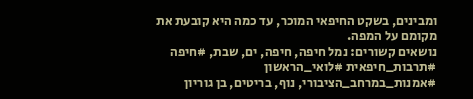ומבינים, בשקט החיפאי המוכר, עד כמה היא קובעת את מקומם על המפה.
נושאים קשורים: נמל חיפה, חיפה, ים, שבת, #חיפה #תרבות_חיפאית #לואי_הראשון #אמנות_במרחב_הציבורי, נוף, בריטים, בן גוריון